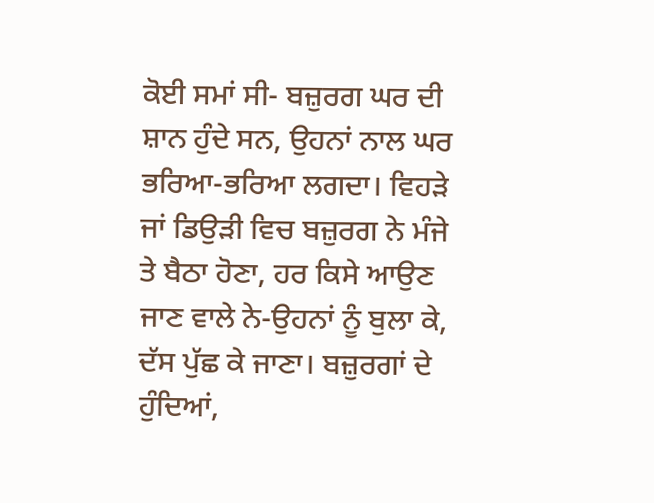ਕੋਈ ਸਮਾਂ ਸੀ- ਬਜ਼ੁਰਗ ਘਰ ਦੀ ਸ਼ਾਨ ਹੁੰਦੇ ਸਨ, ਉਹਨਾਂ ਨਾਲ ਘਰ ਭਰਿਆ-ਭਰਿਆ ਲਗਦਾ। ਵਿਹੜੇ ਜਾਂ ਡਿਉੜੀ ਵਿਚ ਬਜ਼ੁਰਗ ਨੇ ਮੰਜੇ ਤੇ ਬੈਠਾ ਹੋਣਾ, ਹਰ ਕਿਸੇ ਆਉਣ ਜਾਣ ਵਾਲੇ ਨੇ-ਉਹਨਾਂ ਨੂੰ ਬੁਲਾ ਕੇ, ਦੱਸ ਪੁੱਛ ਕੇ ਜਾਣਾ। ਬਜ਼ੁਰਗਾਂ ਦੇ ਹੁੰਦਿਆਂ,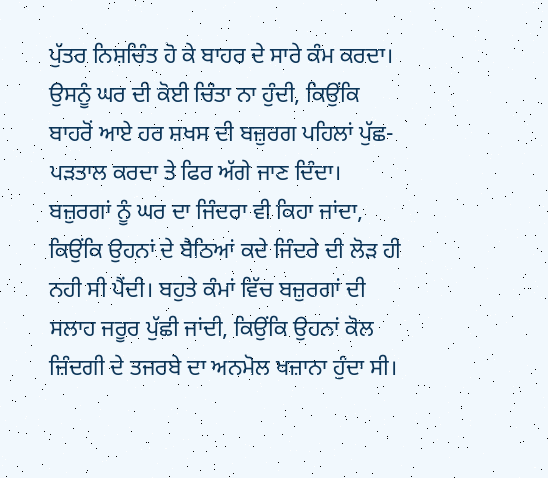ਪੁੱਤਰ ਨਿਸ਼ਚਿੰਤ ਹੋ ਕੇ ਬਾਹਰ ਦੇ ਸਾਰੇ ਕੰਮ ਕਰਦਾ। ਉਸਨੂੰ ਘਰ ਦੀ ਕੋਈ ਚਿੰਤਾ ਨਾ ਹੁੰਦੀ, ਕਿਉਂਕਿ ਬਾਹਰੋਂ ਆਏ ਹਰ ਸ਼ਖਸ ਦੀ ਬਜ਼ੁਰਗ ਪਹਿਲਾਂ ਪੁੱਛ-ਪੜਤਾਲ ਕਰਦਾ ਤੇ ਫਿਰ ਅੱਗੇ ਜਾਣ ਦਿੰਦਾ। ਬਜ਼ੁਰਗਾਂ ਨੂੰ ਘਰ ਦਾ ਜਿੰਦਰਾ ਵੀ ਕਿਹਾ ਜਾਂਦਾ, ਕਿਉਂਕਿ ਉਹਨਾਂ ਦੇ ਬੈਠਿਆਂ ਕਦੇ ਜਿੰਦਰੇ ਦੀ ਲੋੜ ਹੀ ਨਹੀ ਸੀ ਪੈਂਦੀ। ਬਹੁਤੇ ਕੰਮਾਂ ਵਿੱਚ ਬਜ਼ੁਰਗਾਂ ਦੀ ਸਲਾਹ ਜਰੂਰ ਪੁੱਛੀ ਜਾਂਦੀ, ਕਿਉਂਕਿ ਉਹਨਾਂ ਕੋਲ ਜ਼ਿੰਦਗੀ ਦੇ ਤਜਰਬੇ ਦਾ ਅਨਮੋਲ ਖਜ਼ਾਨਾ ਹੁੰਦਾ ਸੀ।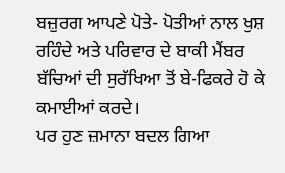ਬਜ਼ੁਰਗ ਆਪਣੇ ਪੋਤੇ- ਪੋਤੀਆਂ ਨਾਲ ਖੁਸ਼ ਰਹਿੰਦੇ ਅਤੇ ਪਰਿਵਾਰ ਦੇ ਬਾਕੀ ਮੈਂਬਰ ਬੱਚਿਆਂ ਦੀ ਸੁਰੱਖਿਆ ਤੋਂ ਬੇ-ਫਿਕਰੇ ਹੋ ਕੇ ਕਮਾਈਆਂ ਕਰਦੇ।
ਪਰ ਹੁਣ ਜ਼ਮਾਨਾ ਬਦਲ ਗਿਆ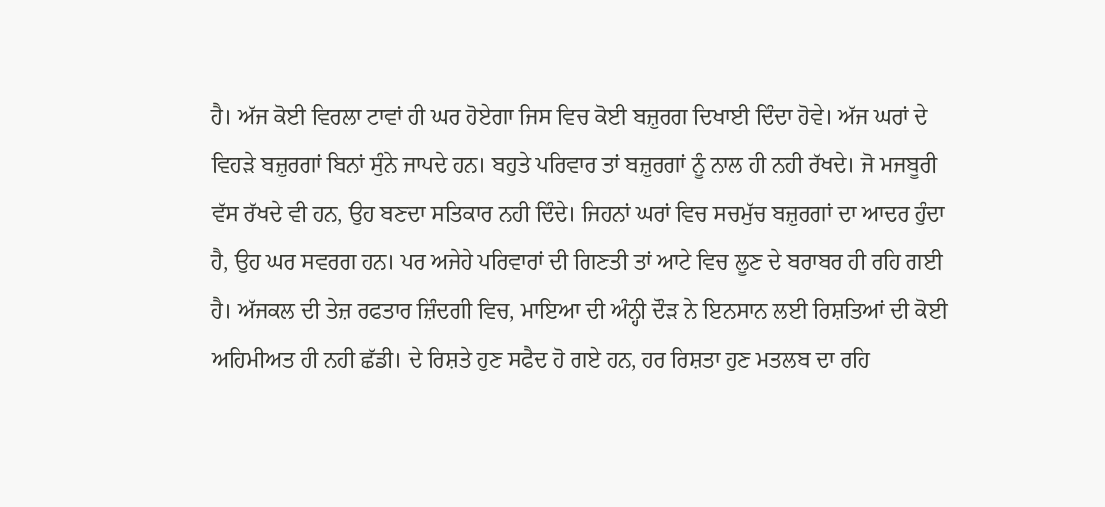ਹੈ। ਅੱਜ ਕੋਈ ਵਿਰਲਾ ਟਾਵਾਂ ਹੀ ਘਰ ਹੋਏਗਾ ਜਿਸ ਵਿਚ ਕੋਈ ਬਜ਼ੁਰਗ ਦਿਖਾਈ ਦਿੰਦਾ ਹੋਵੇ। ਅੱਜ ਘਰਾਂ ਦੇ ਵਿਹੜੇ ਬਜ਼ੁਰਗਾਂ ਬਿਨਾਂ ਸੁੰਨੇ ਜਾਪਦੇ ਹਨ। ਬਹੁਤੇ ਪਰਿਵਾਰ ਤਾਂ ਬਜ਼ੁਰਗਾਂ ਨੂੰ ਨਾਲ ਹੀ ਨਹੀ ਰੱਖਦੇ। ਜੋ ਮਜਬੂਰੀ ਵੱਸ ਰੱਖਦੇ ਵੀ ਹਨ, ਉਹ ਬਣਦਾ ਸਤਿਕਾਰ ਨਹੀ ਦਿੰਦੇ। ਜਿਹਨਾਂ ਘਰਾਂ ਵਿਚ ਸਚਮੁੱਚ ਬਜ਼ੁਰਗਾਂ ਦਾ ਆਦਰ ਹੁੰਦਾ ਹੈ, ਉਹ ਘਰ ਸਵਰਗ ਹਨ। ਪਰ ਅਜੇਹੇ ਪਰਿਵਾਰਾਂ ਦੀ ਗਿਣਤੀ ਤਾਂ ਆਟੇ ਵਿਚ ਲੂਣ ਦੇ ਬਰਾਬਰ ਹੀ ਰਹਿ ਗਈ ਹੈ। ਅੱਜਕਲ ਦੀ ਤੇਜ਼ ਰਫਤਾਰ ਜ਼ਿੰਦਗੀ ਵਿਚ, ਮਾਇਆ ਦੀ ਅੰਨ੍ਹੀ ਦੌੜ ਨੇ ਇਨਸਾਨ ਲਈ ਰਿਸ਼ਤਿਆਂ ਦੀ ਕੋਈ ਅਹਿਮੀਅਤ ਹੀ ਨਹੀ ਛੱਡੀ। ਦੇ ਰਿਸ਼ਤੇ ਹੁਣ ਸਫੈਦ ਹੋ ਗਏ ਹਨ, ਹਰ ਰਿਸ਼ਤਾ ਹੁਣ ਮਤਲਬ ਦਾ ਰਹਿ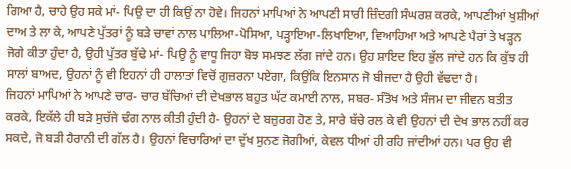ਗਿਆ ਹੈ, ਚਾਹੇ ਉਹ ਸਕੇ ਮਾਂ- ਪਿਉ ਦਾ ਹੀ ਕਿਉਂ ਨਾ ਹੋਵੇ। ਜਿਹਨਾਂ ਮਾਪਿਆਂ ਨੇ ਆਪਣੀ ਸਾਰੀ ਜ਼ਿੰਦਗੀ ਸੰਘਰਸ਼ ਕਰਕੇ, ਆਪਣੀਆਂ ਖੁਸ਼ੀਆਂ ਦਾਅ ਤੇ ਲਾ ਕੇ, ਆਪਣੇ ਪੁੱਤਰਾਂ ਨੂੰ ਬੜੇ ਚਾਵਾਂ ਨਾਲ ਪਾਲਿਆ-ਪੋਸਿਆ, ਪੜ੍ਹਾਇਆ-ਲਿਖਾਇਆ, ਵਿਆਹਿਆ ਅਤੇ ਆਪਣੇ ਪੈਰਾਂ ਤੇ ਖੜ੍ਹਨ ਜੋਗੇ ਕੀਤਾ ਹੁੰਦਾ ਹੈ, ਉਹੀ ਪੁੱਤਰ ਬੁੱਢੇ ਮਾਂ- ਪਿਉ ਨੂੰ ਵਾਧੂ ਜਿਹਾ ਬੋਝ ਸਮਝਣ ਲੱਗ ਜਾਂਦੇ ਹਨ। ਉਹ ਸ਼ਾਇਦ ਇਹ ਭੁੱਲ ਜਾਂਦੇ ਹਨ ਕਿ ਕੁੱਝ ਹੀ ਸਾਲਾਂ ਬਾਅਦ, ਉਹਨਾਂ ਨੂੰ ਵੀ ਇਹਨਾਂ ਹੀ ਹਾਲਾਤਾਂ ਵਿਚੋਂ ਗੁਜ਼ਰਨਾ ਪਏਗਾ, ਕਿਉਂਕਿ ਇਨਸਾਨ ਜੋ ਬੀਜਦਾ ਹੈ ਉਹੀ ਵੱਢਦਾ ਹੈ।
ਜਿਹਨਾਂ ਮਾਪਿਆਂ ਨੇ ਆਪਣੇ ਚਾਰ- ਚਾਰ ਬੱਚਿਆਂ ਦੀ ਦੇਖਭਾਲ ਬਹੁਤ ਘੱਟ ਕਮਾਈ ਨਾਲ, ਸਬਰ- ਸੰਤੋਖ ਅਤੇ ਸੰਜਮ ਦਾ ਜੀਵਨ ਬਤੀਤ ਕਰਕੇ, ਇਕੱਲੇ ਹੀ ਬੜੇ ਸੁਚੱਜੇ ਢੰਗ ਨਾਲ ਕੀਤੀ ਹੁੰਦੀ ਹੈ- ਉਹਨਾਂ ਦੇ ਬਜ਼ੁਰਗ ਹੋਣ ਤੇ, ਸਾਰੇ ਬੱਚੇ ਰਲ ਕੇ ਵੀ ਉਹਨਾਂ ਦੀ ਦੇਖ ਭਾਲ ਨਹੀਂ ਕਰ ਸਕਦੇ, ਜੋ ਬੜੀ ਹੈਰਾਨੀ ਦੀ ਗੱਲ ਹੈ। ਉਹਨਾਂ ਵਿਚਾਰਿਆਂ ਦਾ ਦੁੱਖ ਸੁਨਣ ਜੋਗੀਆਂ, ਕੇਵਲ ਧੀਆਂ ਹੀ ਰਹਿ ਜਾਂਦੀਆਂ ਹਨ। ਪਰ ਉਹ ਵੀ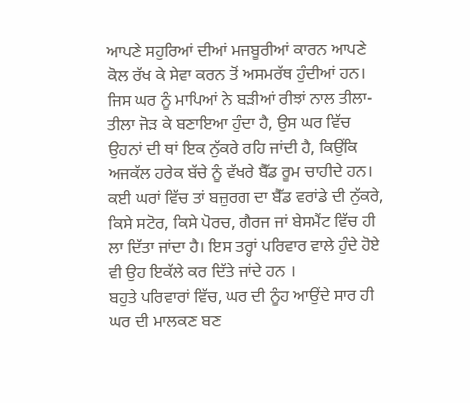ਆਪਣੇ ਸਹੁਰਿਆਂ ਦੀਆਂ ਮਜਬੂਰੀਆਂ ਕਾਰਨ ਆਪਣੇ ਕੋਲ ਰੱਖ ਕੇ ਸੇਵਾ ਕਰਨ ਤੋਂ ਅਸਮਰੱਥ ਹੁੰਦੀਆਂ ਹਨ।
ਜਿਸ ਘਰ ਨੂੰ ਮਾਪਿਆਂ ਨੇ ਬੜੀਆਂ ਰੀਝਾਂ ਨਾਲ ਤੀਲਾ-ਤੀਲਾ ਜੋੜ ਕੇ ਬਣਾਇਆ ਹੁੰਦਾ ਹੈ, ਉਸ ਘਰ ਵਿੱਚ ਉਹਨਾਂ ਦੀ ਥਾਂ ਇਕ ਨੁੱਕਰੇ ਰਹਿ ਜਾਂਦੀ ਹੈ, ਕਿਉਂਕਿ ਅਜਕੱਲ ਹਰੇਕ ਬੱਚੇ ਨੂੰ ਵੱਖਰੇ ਬੈੱਡ ਰੂਮ ਚਾਹੀਦੇ ਹਨ। ਕਈ ਘਰਾਂ ਵਿੱਚ ਤਾਂ ਬਜ਼ੁਰਗ ਦਾ ਬੈੱਡ ਵਰਾਂਡੇ ਦੀ ਨੁੱਕਰੇ, ਕਿਸੇ ਸਟੋਰ, ਕਿਸੇ ਪੋਰਚ, ਗੈਰਜ ਜਾਂ ਬੇਸਮੈਂਟ ਵਿੱਚ ਹੀ ਲਾ ਦਿੱਤਾ ਜਾਂਦਾ ਹੈ। ਇਸ ਤਰ੍ਹਾਂ ਪਰਿਵਾਰ ਵਾਲੇ ਹੁੰਦੇ ਹੋਏ ਵੀ ਉਹ ਇਕੱਲੇ ਕਰ ਦਿੱਤੇ ਜਾਂਦੇ ਹਨ ।
ਬਹੁਤੇ ਪਰਿਵਾਰਾਂ ਵਿੱਚ, ਘਰ ਦੀ ਨੂੰਹ ਆਉਂਦੇ ਸਾਰ ਹੀ ਘਰ ਦੀ ਮਾਲਕਣ ਬਣ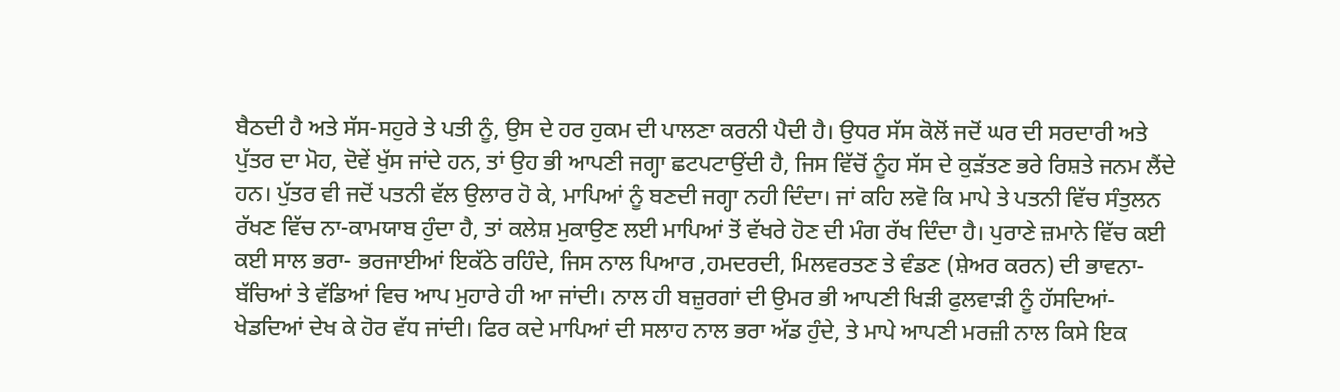ਬੈਠਦੀ ਹੈ ਅਤੇ ਸੱਸ-ਸਹੁਰੇ ਤੇ ਪਤੀ ਨੂੰ, ਉਸ ਦੇ ਹਰ ਹੁਕਮ ਦੀ ਪਾਲਣਾ ਕਰਨੀ ਪੈਦੀ ਹੈ। ਉਧਰ ਸੱਸ ਕੋਲੋਂ ਜਦੋਂ ਘਰ ਦੀ ਸਰਦਾਰੀ ਅਤੇ ਪੁੱਤਰ ਦਾ ਮੋਹ, ਦੋਵੇਂ ਖੁੱਸ ਜਾਂਦੇ ਹਨ, ਤਾਂ ਉਹ ਭੀ ਆਪਣੀ ਜਗ੍ਹਾ ਛਟਪਟਾਉਂਦੀ ਹੈ, ਜਿਸ ਵਿੱਚੋਂ ਨੂੰਹ ਸੱਸ ਦੇ ਕੁੜੱਤਣ ਭਰੇ ਰਿਸ਼ਤੇ ਜਨਮ ਲੈਂਦੇ ਹਨ। ਪੁੱਤਰ ਵੀ ਜਦੋਂ ਪਤਨੀ ਵੱਲ ਉਲਾਰ ਹੋ ਕੇ, ਮਾਪਿਆਂ ਨੂੰ ਬਣਦੀ ਜਗ੍ਹਾ ਨਹੀ ਦਿੰਦਾ। ਜਾਂ ਕਹਿ ਲਵੋ ਕਿ ਮਾਪੇ ਤੇ ਪਤਨੀ ਵਿੱਚ ਸੰਤੁਲਨ ਰੱਖਣ ਵਿੱਚ ਨਾ-ਕਾਮਯਾਬ ਹੁੰਦਾ ਹੈ, ਤਾਂ ਕਲੇਸ਼ ਮੁਕਾਉਣ ਲਈ ਮਾਪਿਆਂ ਤੋਂ ਵੱਖਰੇ ਹੋਣ ਦੀ ਮੰਗ ਰੱਖ ਦਿੰਦਾ ਹੈ। ਪੁਰਾਣੇ ਜ਼ਮਾਨੇ ਵਿੱਚ ਕਈ ਕਈ ਸਾਲ ਭਰਾ- ਭਰਜਾਈਆਂ ਇਕੱਠੇ ਰਹਿੰਦੇ, ਜਿਸ ਨਾਲ ਪਿਆਰ ,ਹਮਦਰਦੀ, ਮਿਲਵਰਤਣ ਤੇ ਵੰਡਣ (ਸ਼ੇਅਰ ਕਰਨ) ਦੀ ਭਾਵਨਾ- ਬੱਚਿਆਂ ਤੇ ਵੱਡਿਆਂ ਵਿਚ ਆਪ ਮੁਹਾਰੇ ਹੀ ਆ ਜਾਂਦੀ। ਨਾਲ ਹੀ ਬਜ਼ੁਰਗਾਂ ਦੀ ਉਮਰ ਭੀ ਆਪਣੀ ਖਿੜੀ ਫੁਲਵਾੜੀ ਨੂੰ ਹੱਸਦਿਆਂ- ਖੇਡਦਿਆਂ ਦੇਖ ਕੇ ਹੋਰ ਵੱਧ ਜਾਂਦੀ। ਫਿਰ ਕਦੇ ਮਾਪਿਆਂ ਦੀ ਸਲਾਹ ਨਾਲ ਭਰਾ ਅੱਡ ਹੁੰਦੇ, ਤੇ ਮਾਪੇ ਆਪਣੀ ਮਰਜ਼ੀ ਨਾਲ ਕਿਸੇ ਇਕ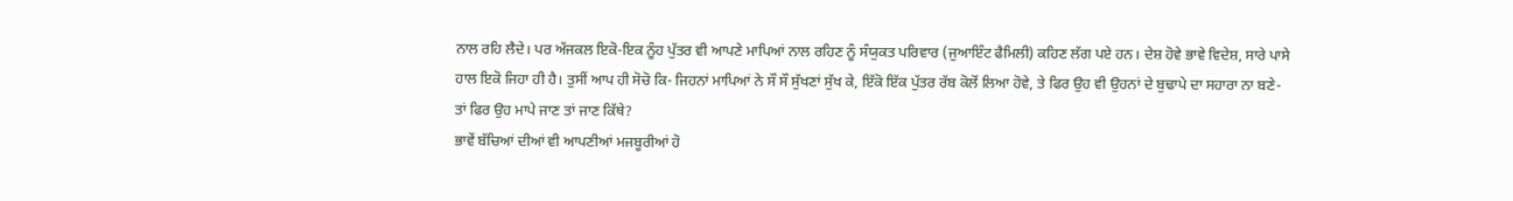ਨਾਲ ਰਹਿ ਲੈਦੇ। ਪਰ ਅੱਜਕਲ ਇਕੋ-ਇਕ ਨੂੰਹ ਪੁੱਤਰ ਵੀ ਆਪਣੇ ਮਾਪਿਆਂ ਨਾਲ ਰਹਿਣ ਨੂੰ ਸੰਯੁਕਤ ਪਰਿਵਾਰ (ਜੁਆਇੰਟ ਫੈਮਿਲੀ) ਕਹਿਣ ਲੱਗ ਪਏ ਹਨ। ਦੇਸ਼ ਹੋਵੇ ਭਾਵੇ ਵਿਦੇਸ਼, ਸਾਰੇ ਪਾਸੇ ਹਾਲ ਇਕੋ ਜਿਹਾ ਹੀ ਹੈ। ਤੁਸੀਂ ਆਪ ਹੀ ਸੋਚੋ ਕਿ- ਜਿਹਨਾਂ ਮਾਪਿਆਂ ਨੇ ਸੌ ਸੌ ਸੁੱਖਣਾਂ ਸੁੱਖ ਕੇ, ਇੱਕੋ ਇੱਕ ਪੁੱਤਰ ਰੱਬ ਕੋਲੋਂ ਲਿਆ ਹੋਵੇ, ਤੇ ਫਿਰ ਉਹ ਵੀ ਉਹਨਾਂ ਦੇ ਬੁਢਾਪੇ ਦਾ ਸਹਾਰਾ ਨਾ ਬਣੇ- ਤਾਂ ਫਿਰ ਉਹ ਮਾਪੇ ਜਾਣ ਤਾਂ ਜਾਣ ਕਿੱਥੇ?
ਭਾਵੇਂ ਬੱਚਿਆਂ ਦੀਆਂ ਵੀ ਆਪਣੀਆਂ ਮਜਬੂਰੀਆਂ ਹੋ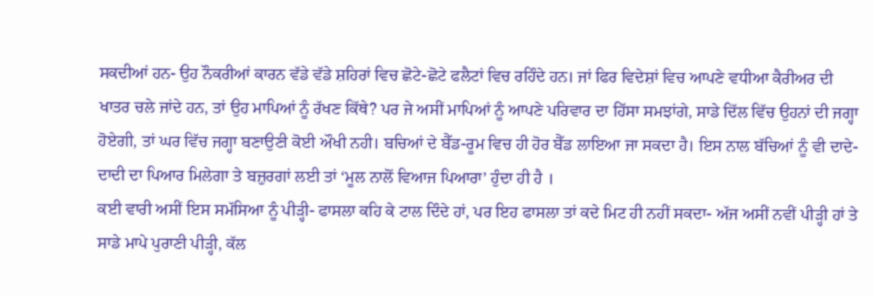ਸਕਦੀਆਂ ਹਨ- ਉਹ ਨੌਕਰੀਆਂ ਕਾਰਨ ਵੱਡੇ ਵੱਡੇ ਸ਼ਹਿਰਾਂ ਵਿਚ ਛੋਟੇ-ਛੋਟੇ ਫਲੈਟਾਂ ਵਿਚ ਰਹਿੰਦੇ ਹਨ। ਜਾਂ ਫਿਰ ਵਿਦੇਸ਼ਾਂ ਵਿਚ ਆਪਣੇ ਵਧੀਆ ਕੈਰੀਅਰ ਦੀ ਖਾਤਰ ਚਲੇ ਜਾਂਦੇ ਹਨ, ਤਾਂ ਉਹ ਮਾਪਿਆਂ ਨੂੰ ਰੱਖਣ ਕਿੱਥੇ? ਪਰ ਜੇ ਅਸੀਂ ਮਾਪਿਆਂ ਨੂੰ ਆਪਣੇ ਪਰਿਵਾਰ ਦਾ ਹਿੱਸਾ ਸਮਝਾਂਗੇ, ਸਾਡੇ ਦਿੱਲ ਵਿੱਚ ਉਹਨਾਂ ਦੀ ਜਗ੍ਹਾ ਹੋਏਗੀ, ਤਾਂ ਘਰ ਵਿੱਚ ਜਗ੍ਹਾ ਬਣਾਉਣੀ ਕੋਈ ਔਖੀ ਨਹੀ। ਬਚਿਆਂ ਦੇ ਬੈੱਡ-ਰੂਮ ਵਿਚ ਹੀ ਹੋਰ ਬੈੱਡ ਲਾਇਆ ਜਾ ਸਕਦਾ ਹੈ। ਇਸ ਨਾਲ ਬੱਚਿਆਂ ਨੂੰ ਵੀ ਦਾਦੇ- ਦਾਦੀ ਦਾ ਪਿਆਰ ਮਿਲੇਗਾ ਤੇ ਬਜ਼ੁਰਗਾਂ ਲਈ ਤਾਂ ‘ਮੂਲ ਨਾਲੋਂ ਵਿਆਜ ਪਿਆਰਾ’ ਹੁੰਦਾ ਹੀ ਹੈ ।
ਕਈ ਵਾਰੀ ਅਸੀਂ ਇਸ ਸਮੱਸਿਆ ਨੂੰ ਪੀੜ੍ਹੀ- ਫਾਸਲਾ ਕਹਿ ਕੇ ਟਾਲ ਦਿੰਦੇ ਹਾਂ, ਪਰ ਇਹ ਫਾਸਲਾ ਤਾਂ ਕਦੇ ਮਿਟ ਹੀ ਨਹੀਂ ਸਕਦਾ- ਅੱਜ ਅਸੀਂ ਨਵੀਂ ਪੀੜ੍ਹੀ ਹਾਂ ਤੇ ਸਾਡੇ ਮਾਪੇ ਪੁਰਾਣੀ ਪੀੜ੍ਹੀ, ਕੱਲ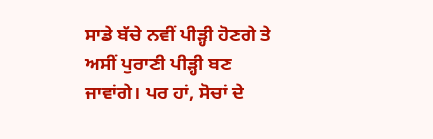ਸਾਡੇ ਬੱਚੇ ਨਵੀਂ ਪੀੜ੍ਹੀ ਹੋਣਗੇ ਤੇ ਅਸੀਂ ਪੁਰਾਣੀ ਪੀੜ੍ਹੀ ਬਣ ਜਾਵਾਂਗੇ। ਪਰ ਹਾਂ, ਸੋਚਾਂ ਦੇ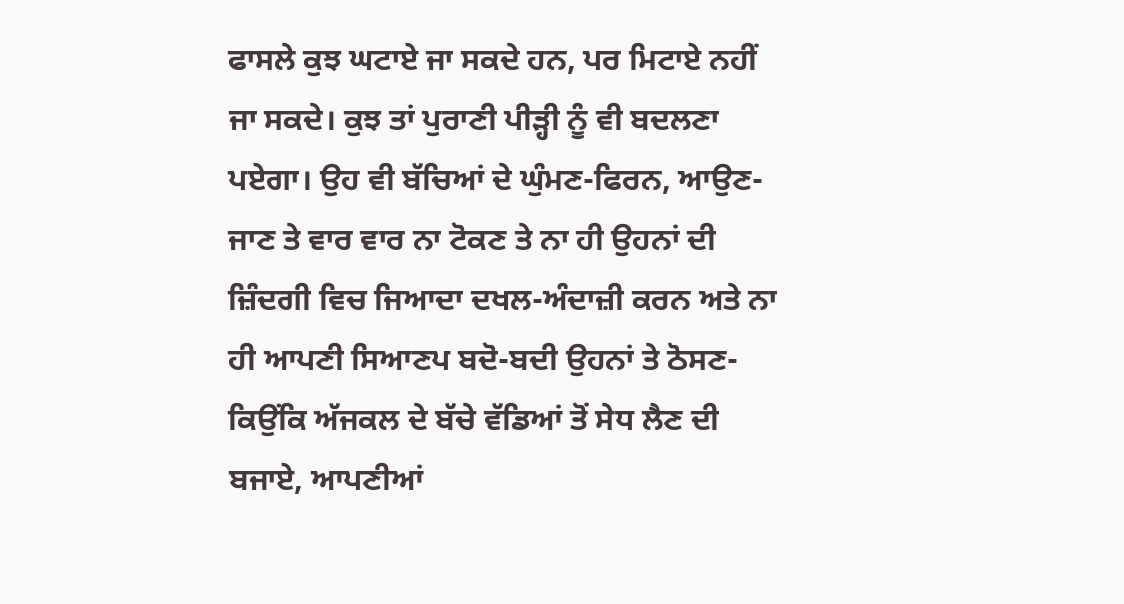ਫਾਸਲੇ ਕੁਝ ਘਟਾਏ ਜਾ ਸਕਦੇ ਹਨ, ਪਰ ਮਿਟਾਏ ਨਹੀਂ ਜਾ ਸਕਦੇ। ਕੁਝ ਤਾਂ ਪੁਰਾਣੀ ਪੀੜ੍ਹੀ ਨੂੰ ਵੀ ਬਦਲਣਾ ਪਏਗਾ। ਉਹ ਵੀ ਬੱਚਿਆਂ ਦੇ ਘੁੰਮਣ-ਫਿਰਨ, ਆਉਣ-ਜਾਣ ਤੇ ਵਾਰ ਵਾਰ ਨਾ ਟੋਕਣ ਤੇ ਨਾ ਹੀ ਉਹਨਾਂ ਦੀ ਜ਼ਿੰਦਗੀ ਵਿਚ ਜਿਆਦਾ ਦਖਲ-ਅੰਦਾਜ਼ੀ ਕਰਨ ਅਤੇ ਨਾ ਹੀ ਆਪਣੀ ਸਿਆਣਪ ਬਦੋ-ਬਦੀ ਉਹਨਾਂ ਤੇ ਠੋਸਣ- ਕਿਉਂਕਿ ਅੱਜਕਲ ਦੇ ਬੱਚੇ ਵੱਡਿਆਂ ਤੋਂ ਸੇਧ ਲੈਣ ਦੀ ਬਜਾਏ, ਆਪਣੀਆਂ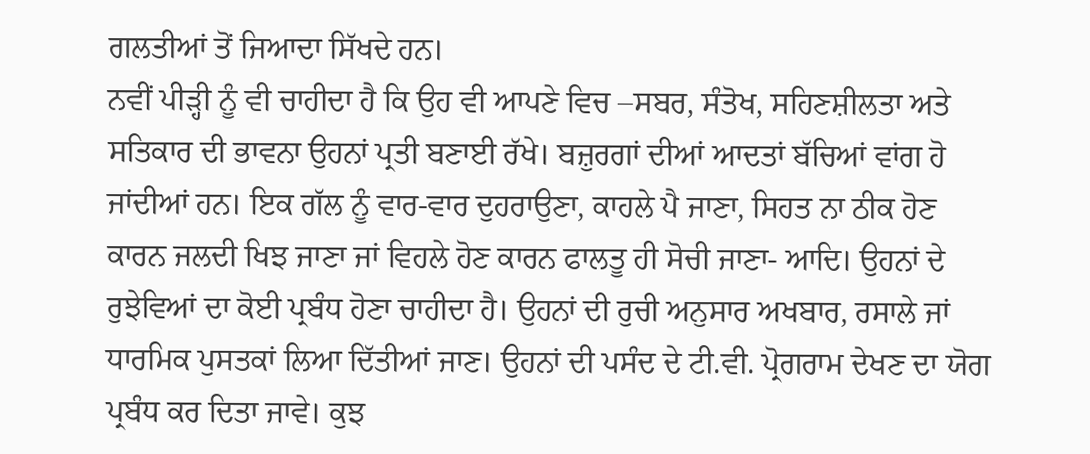ਗਲਤੀਆਂ ਤੋਂ ਜਿਆਦਾ ਸਿੱਖਦੇ ਹਨ।
ਨਵੀਂ ਪੀੜ੍ਹੀ ਨੂੰ ਵੀ ਚਾਹੀਦਾ ਹੈ ਕਿ ਉਹ ਵੀ ਆਪਣੇ ਵਿਚ –ਸਬਰ, ਸੰਤੋਖ, ਸਹਿਣਸ਼ੀਲਤਾ ਅਤੇ ਸਤਿਕਾਰ ਦੀ ਭਾਵਨਾ ਉਹਨਾਂ ਪ੍ਰਤੀ ਬਣਾਈ ਰੱਖੇ। ਬਜ਼ੁਰਗਾਂ ਦੀਆਂ ਆਦਤਾਂ ਬੱਚਿਆਂ ਵਾਂਗ ਹੋ ਜਾਂਦੀਆਂ ਹਨ। ਇਕ ਗੱਲ ਨੂੰ ਵਾਰ-ਵਾਰ ਦੁਹਰਾਉਣਾ, ਕਾਹਲੇ ਪੈ ਜਾਣਾ, ਸਿਹਤ ਨਾ ਠੀਕ ਹੋਣ ਕਾਰਨ ਜਲਦੀ ਖਿਝ ਜਾਣਾ ਜਾਂ ਵਿਹਲੇ ਹੋਣ ਕਾਰਨ ਫਾਲਤੂ ਹੀ ਸੋਚੀ ਜਾਣਾ- ਆਦਿ। ਉਹਨਾਂ ਦੇ ਰੁਝੇਵਿਆਂ ਦਾ ਕੋਈ ਪ੍ਰਬੰਧ ਹੋਣਾ ਚਾਹੀਦਾ ਹੈ। ਉਹਨਾਂ ਦੀ ਰੁਚੀ ਅਨੁਸਾਰ ਅਖਬਾਰ, ਰਸਾਲੇ ਜਾਂ ਧਾਰਮਿਕ ਪੁਸਤਕਾਂ ਲਿਆ ਦਿੱਤੀਆਂ ਜਾਣ। ਉਹਨਾਂ ਦੀ ਪਸੰਦ ਦੇ ਟੀ.ਵੀ. ਪ੍ਰੋਗਰਾਮ ਦੇਖਣ ਦਾ ਯੋਗ ਪ੍ਰਬੰਧ ਕਰ ਦਿਤਾ ਜਾਵੇ। ਕੁਝ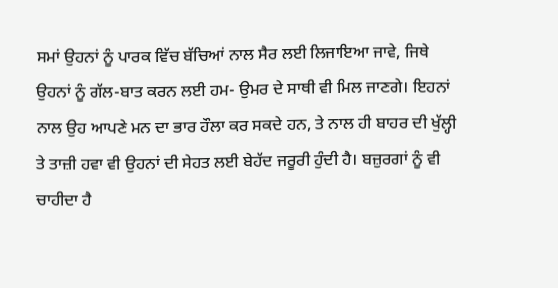ਸਮਾਂ ਉਹਨਾਂ ਨੂੰ ਪਾਰਕ ਵਿੱਚ ਬੱਚਿਆਂ ਨਾਲ ਸੈਰ ਲਈ ਲਿਜਾਇਆ ਜਾਵੇ, ਜਿਥੇ ਉਹਨਾਂ ਨੂੰ ਗੱਲ-ਬਾਤ ਕਰਨ ਲਈ ਹਮ- ਉਮਰ ਦੇ ਸਾਥੀ ਵੀ ਮਿਲ ਜਾਣਗੇ। ਇਹਨਾਂ ਨਾਲ ਉਹ ਆਪਣੇ ਮਨ ਦਾ ਭਾਰ ਹੌਲਾ ਕਰ ਸਕਦੇ ਹਨ, ਤੇ ਨਾਲ ਹੀ ਬਾਹਰ ਦੀ ਖੁੱਲ੍ਹੀ ਤੇ ਤਾਜ਼ੀ ਹਵਾ ਵੀ ਉਹਨਾਂ ਦੀ ਸੇਹਤ ਲਈ ਬੇਹੱਦ ਜਰੂਰੀ ਹੁੰਦੀ ਹੈ। ਬਜ਼ੁਰਗਾਂ ਨੂੰ ਵੀ ਚਾਹੀਦਾ ਹੈ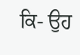ਕਿ- ਉਹ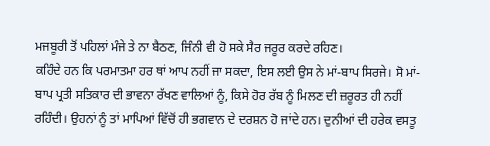ਮਜਬੂਰੀ ਤੋਂ ਪਹਿਲਾਂ ਮੰਜੇ ਤੇ ਨਾ ਬੈਠਣ, ਜਿੰਨੀ ਵੀ ਹੋ ਸਕੇ ਸੈਰ ਜਰੂਰ ਕਰਦੇ ਰਹਿਣ।
ਕਹਿੰਦੇ ਹਨ ਕਿ ਪਰਮਾਤਮਾ ਹਰ ਥਾਂ ਆਪ ਨਹੀਂ ਜਾ ਸਕਦਾ, ਇਸ ਲਈ ਉਸ ਨੇ ਮਾਂ-ਬਾਪ ਸਿਰਜੇ। ਸੋ ਮਾਂ- ਬਾਪ ਪ੍ਰਤੀ ਸਤਿਕਾਰ ਦੀ ਭਾਵਨਾ ਰੱਖਣ ਵਾਲਿਆਂ ਨੂੰ, ਕਿਸੇ ਹੋਰ ਰੱਬ ਨੂੰ ਮਿਲਣ ਦੀ ਜ਼ਰੂਰਤ ਹੀ ਨਹੀਂ ਰਹਿੰਦੀ। ਉਹਨਾਂ ਨੂੰ ਤਾਂ ਮਾਪਿਆਂ ਵਿੱਚੋਂ ਹੀ ਭਗਵਾਨ ਦੇ ਦਰਸ਼ਨ ਹੋ ਜਾਂਦੇ ਹਨ। ਦੁਨੀਆਂ ਦੀ ਹਰੇਕ ਵਸਤੂ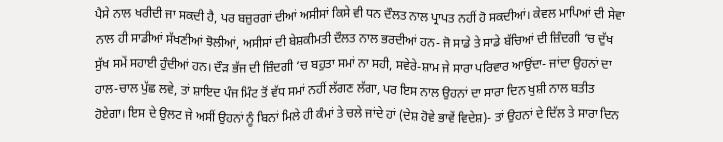ਪੈਸੇ ਨਾਲ ਖਰੀਦੀ ਜਾ ਸਕਦੀ ਹੈ, ਪਰ ਬਜ਼ੁਰਗਾਂ ਦੀਆਂ ਅਸੀਸਾਂ ਕਿਸੇ ਵੀ ਧਨ ਦੌਲਤ ਨਾਲ ਪ੍ਰਾਪਤ ਨਹੀਂ ਹੋ ਸਕਦੀਆਂ। ਕੇਵਲ ਮਾਪਿਆਂ ਦੀ ਸੇਵਾ ਨਾਲ ਹੀ ਸਾਡੀਆਂ ਸੱਖਣੀਆਂ ਝੋਲੀਆਂ, ਅਸੀਸਾਂ ਦੀ ਬੇਸ਼ਕੀਮਤੀ ਦੌਲਤ ਨਾਲ ਭਰਦੀਆਂ ਹਨ- ਜੋ ਸਾਡੇ ਤੇ ਸਾਡੇ ਬੱਚਿਆਂ ਦੀ ਜ਼ਿੰਦਗੀ ‘ਚ ਦੁੱਖ ਸੁੱਖ ਸਮੇਂ ਸਹਾਈ ਹੁੰਦੀਆਂ ਹਨ। ਦੌੜ ਭੱਜ ਦੀ ਜ਼ਿੰਦਗੀ ‘ਚ ਬਹੁਤਾ ਸਮਾਂ ਨਾ ਸਹੀ, ਸਵੇਰੇ-ਸ਼ਾਮ ਜੇ ਸਾਰਾ ਪਰਿਵਾਰ ਆਉਂਦਾ- ਜਾਂਦਾ ਉਹਨਾਂ ਦਾ ਹਾਲ-ਚਾਲ ਪੁੱਛ ਲਵੇ, ਤਾਂ ਸ਼ਾਇਦ ਪੰਜ ਮਿੰਟ ਤੋਂ ਵੱਧ ਸਮਾਂ ਨਹੀਂ ਲੱਗਣ ਲੱਗਾ, ਪਰ ਇਸ ਨਾਲ ਉਹਨਾਂ ਦਾ ਸਾਰਾ ਦਿਨ ਖੁਸ਼ੀ ਨਾਲ ਬਤੀਤ ਹੋਏਗਾ। ਇਸ ਦੇ ਉਲਟ ਜੇ ਅਸੀਂ ਉਹਨਾਂ ਨੂੰ ਬਿਨਾਂ ਮਿਲੇ ਹੀ ਕੰਮਾਂ ਤੇ ਚਲੇ ਜਾਂਦੇ ਹਾਂ (ਦੇਸ਼ ਹੋਵੇ ਭਾਵੇਂ ਵਿਦੇਸ਼)- ਤਾਂ ਉਹਨਾਂ ਦੇ ਦਿੱਲ ਤੇ ਸਾਰਾ ਦਿਨ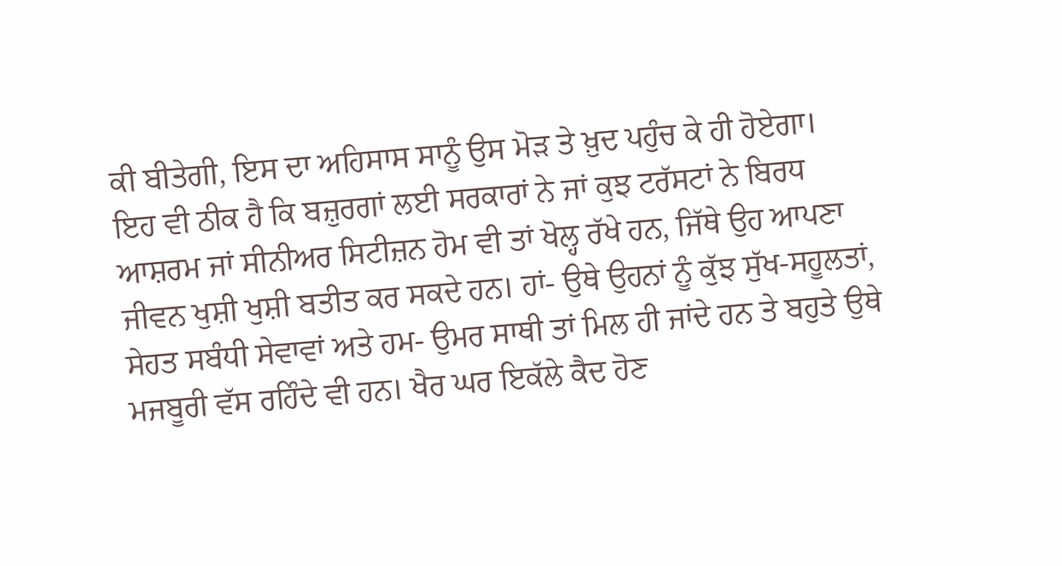ਕੀ ਬੀਤੇਗੀ, ਇਸ ਦਾ ਅਹਿਸਾਸ ਸਾਨੂੰ ਉਸ ਮੋੜ ਤੇ ਖ਼ੁਦ ਪਹੁੰਚ ਕੇ ਹੀ ਹੋਏਗਾ।
ਇਹ ਵੀ ਠੀਕ ਹੈ ਕਿ ਬਜ਼ੁਰਗਾਂ ਲਈ ਸਰਕਾਰਾਂ ਨੇ ਜਾਂ ਕੁਝ ਟਰੱਸਟਾਂ ਨੇ ਬਿਰਧ ਆਸ਼ਰਮ ਜਾਂ ਸੀਨੀਅਰ ਸਿਟੀਜ਼ਨ ਹੋਮ ਵੀ ਤਾਂ ਖੋਲ੍ਹ ਰੱਖੇ ਹਨ, ਜਿੱਥੇ ਉਹ ਆਪਣਾ ਜੀਵਨ ਖੁਸ਼ੀ ਖੁਸ਼ੀ ਬਤੀਤ ਕਰ ਸਕਦੇ ਹਨ। ਹਾਂ- ਉਥੇ ਉਹਨਾਂ ਨੂੰ ਕੁੱਝ ਸੁੱਖ-ਸਹੂਲਤਾਂ, ਸੇਹਤ ਸਬੰਧੀ ਸੇਵਾਵਾਂ ਅਤੇ ਹਮ- ਉਮਰ ਸਾਥੀ ਤਾਂ ਮਿਲ ਹੀ ਜਾਂਦੇ ਹਨ ਤੇ ਬਹੁਤੇ ਉਥੇ ਮਜਬੂਰੀ ਵੱਸ ਰਹਿੰਦੇ ਵੀ ਹਨ। ਖੈਰ ਘਰ ਇਕੱਲੇ ਕੈਦ ਹੋਣ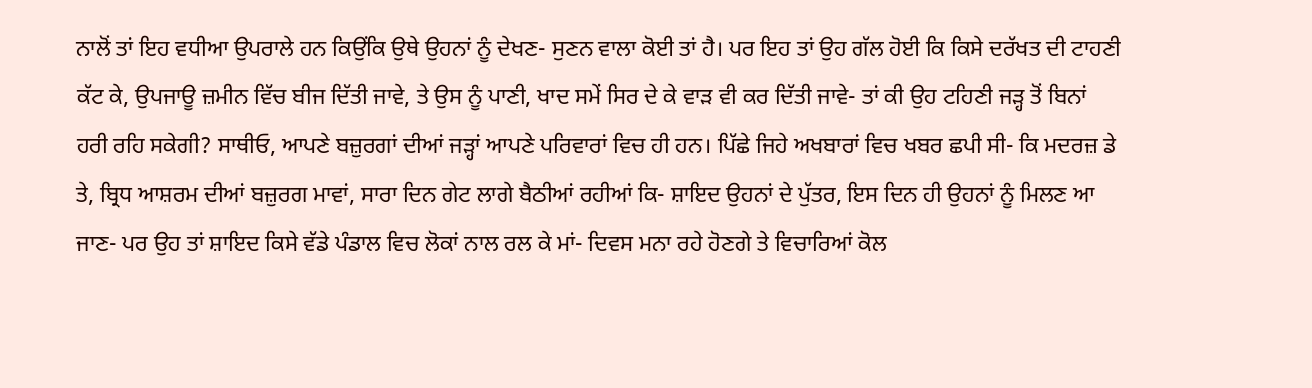ਨਾਲੋਂ ਤਾਂ ਇਹ ਵਧੀਆ ਉਪਰਾਲੇ ਹਨ ਕਿਉਂਕਿ ਉਥੇ ਉਹਨਾਂ ਨੂੰ ਦੇਖਣ- ਸੁਣਨ ਵਾਲਾ ਕੋਈ ਤਾਂ ਹੈ। ਪਰ ਇਹ ਤਾਂ ਉਹ ਗੱਲ ਹੋਈ ਕਿ ਕਿਸੇ ਦਰੱਖਤ ਦੀ ਟਾਹਣੀ ਕੱਟ ਕੇ, ਉਪਜਾਊ ਜ਼ਮੀਨ ਵਿੱਚ ਬੀਜ ਦਿੱਤੀ ਜਾਵੇ, ਤੇ ਉਸ ਨੂੰ ਪਾਣੀ, ਖਾਦ ਸਮੇਂ ਸਿਰ ਦੇ ਕੇ ਵਾੜ ਵੀ ਕਰ ਦਿੱਤੀ ਜਾਵੇ- ਤਾਂ ਕੀ ਉਹ ਟਹਿਣੀ ਜੜ੍ਹ ਤੋਂ ਬਿਨਾਂ ਹਰੀ ਰਹਿ ਸਕੇਗੀ? ਸਾਥੀਓ, ਆਪਣੇ ਬਜ਼ੁਰਗਾਂ ਦੀਆਂ ਜੜ੍ਹਾਂ ਆਪਣੇ ਪਰਿਵਾਰਾਂ ਵਿਚ ਹੀ ਹਨ। ਪਿੱਛੇ ਜਿਹੇ ਅਖਬਾਰਾਂ ਵਿਚ ਖਬਰ ਛਪੀ ਸੀ- ਕਿ ਮਦਰਜ਼ ਡੇ ਤੇ, ਬ੍ਰਿਧ ਆਸ਼ਰਮ ਦੀਆਂ ਬਜ਼ੁਰਗ ਮਾਵਾਂ, ਸਾਰਾ ਦਿਨ ਗੇਟ ਲਾਗੇ ਬੈਠੀਆਂ ਰਹੀਆਂ ਕਿ- ਸ਼ਾਇਦ ਉਹਨਾਂ ਦੇ ਪੁੱਤਰ, ਇਸ ਦਿਨ ਹੀ ਉਹਨਾਂ ਨੂੰ ਮਿਲਣ ਆ ਜਾਣ- ਪਰ ਉਹ ਤਾਂ ਸ਼ਾਇਦ ਕਿਸੇ ਵੱਡੇ ਪੰਡਾਲ ਵਿਚ ਲੋਕਾਂ ਨਾਲ ਰਲ ਕੇ ਮਾਂ- ਦਿਵਸ ਮਨਾ ਰਹੇ ਹੋਣਗੇ ਤੇ ਵਿਚਾਰਿਆਂ ਕੋਲ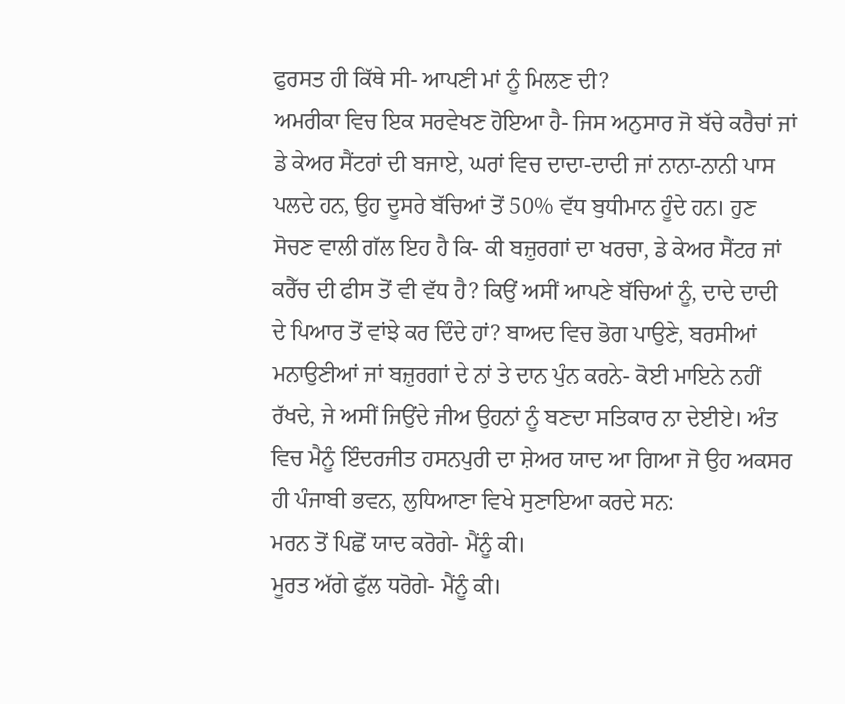ਫੁਰਸਤ ਹੀ ਕਿੱਥੇ ਸੀ- ਆਪਣੀ ਮਾਂ ਨੂੰ ਮਿਲਣ ਦੀ?
ਅਮਰੀਕਾ ਵਿਚ ਇਕ ਸਰਵੇਖਣ ਹੋਇਆ ਹੈ- ਜਿਸ ਅਨੁਸਾਰ ਜੋ ਬੱਚੇ ਕਰੈਚਾਂ ਜਾਂ ਡੇ ਕੇਅਰ ਸੈਂਟਰਾਂ ਦੀ ਬਜਾਏ, ਘਰਾਂ ਵਿਚ ਦਾਦਾ-ਦਾਦੀ ਜਾਂ ਨਾਨਾ-ਨਾਨੀ ਪਾਸ ਪਲਦੇ ਹਨ, ਉਹ ਦੂਸਰੇ ਬੱਚਿਆਂ ਤੋਂ 50% ਵੱਧ ਬੁਧੀਮਾਨ ਹੂੰਦੇ ਹਨ। ਹੁਣ ਸੋਚਣ ਵਾਲੀ ਗੱਲ ਇਹ ਹੈ ਕਿ- ਕੀ ਬਜ਼ੁਰਗਾਂ ਦਾ ਖਰਚਾ, ਡੇ ਕੇਅਰ ਸੈਂਟਰ ਜਾਂ ਕਰੈੱਚ ਦੀ ਫੀਸ ਤੋਂ ਵੀ ਵੱਧ ਹੈ? ਕਿਉਂ ਅਸੀਂ ਆਪਣੇ ਬੱਚਿਆਂ ਨੂੰ, ਦਾਦੇ ਦਾਦੀ ਦੇ ਪਿਆਰ ਤੋਂ ਵਾਂਝੇ ਕਰ ਦਿੰਦੇ ਹਾਂ? ਬਾਅਦ ਵਿਚ ਭੋਗ ਪਾਉਣੇ, ਬਰਸੀਆਂ ਮਨਾਉਣੀਆਂ ਜਾਂ ਬਜ਼ੁਰਗਾਂ ਦੇ ਨਾਂ ਤੇ ਦਾਨ ਪੁੰਨ ਕਰਨੇ- ਕੋਈ ਮਾਇਨੇ ਨਹੀਂ ਰੱਖਦੇ, ਜੇ ਅਸੀਂ ਜਿਉਂਦੇ ਜੀਅ ਉਹਨਾਂ ਨੂੰ ਬਣਦਾ ਸਤਿਕਾਰ ਨਾ ਦੇਈਏ। ਅੰਤ ਵਿਚ ਮੈਨੂੰ ਇੰਦਰਜੀਤ ਹਸਨਪੁਰੀ ਦਾ ਸ਼ੇਅਰ ਯਾਦ ਆ ਗਿਆ ਜੋ ਉਹ ਅਕਸਰ ਹੀ ਪੰਜਾਬੀ ਭਵਨ, ਲੁਧਿਆਣਾ ਵਿਖੇ ਸੁਣਾਇਆ ਕਰਦੇ ਸਨ:
ਮਰਨ ਤੋਂ ਪਿਛੋਂ ਯਾਦ ਕਰੋਗੇ- ਮੈਂਨੂੰ ਕੀ।
ਮੂਰਤ ਅੱਗੇ ਫੁੱਲ ਧਰੋਗੇ- ਮੈਂਨੂੰ ਕੀ।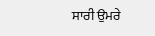ਸਾਰੀ ਉਮਰੇ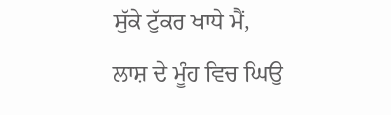ਸੁੱਕੇ ਟੁੱਕਰ ਖਾਧੇ ਮੈਂ,
ਲਾਸ਼ ਦੇ ਮੂੰਹ ਵਿਚ ਘਿਉ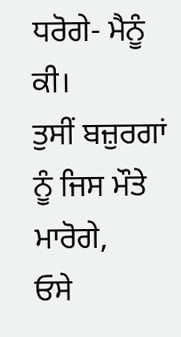ਧਰੋਗੇ- ਮੈਨੂੰ ਕੀ।
ਤੁਸੀਂ ਬਜ਼ੁਰਗਾਂ ਨੂੰ ਜਿਸ ਮੌਤੇ ਮਾਰੋਗੇ,
ਓਸੇ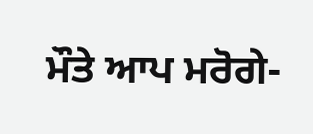ਮੌਤੇ ਆਪ ਮਰੋਗੇ-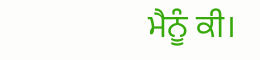ਮੈਨੂੰ ਕੀ।